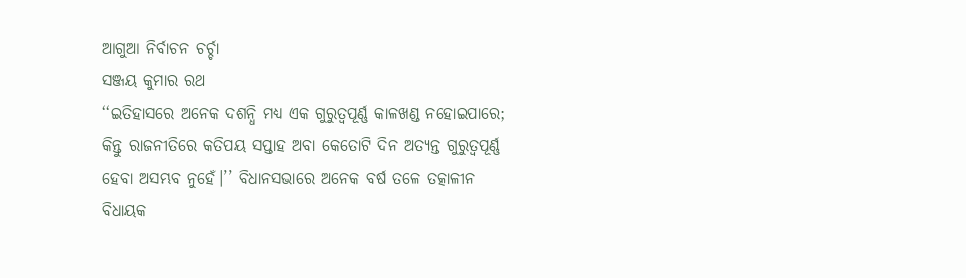ଆଗୁଆ ନିର୍ବାଚନ ଚର୍ଚ୍ଚା
ସଞ୍ଜୟ କୁମାର ରଥ
‘‘ଇତିହାସରେ ଅନେକ ଦଶନ୍ଧି ମଧ୍ୟ ଏକ ଗୁରୁତ୍ୱପୂର୍ଣ୍ଣ କାଳଖଣ୍ଡ ନହୋଇପାରେ; କିନ୍ତୁ ରାଜନୀତିରେ କତିପୟ ସପ୍ତାହ ଅବା କେତୋଟି ଦିନ ଅତ୍ୟନ୍ତ ଗୁରୁତ୍ୱପୂର୍ଣ୍ଣ ହେବା ଅସମ୍ଭବ ନୁହେଁ।’’ ବିଧାନସଭାରେ ଅନେକ ବର୍ଷ ତଳେ ତତ୍କାଳୀନ ବିଧାୟକ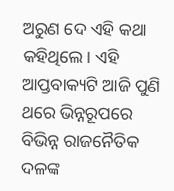ଅରୁଣ ଦେ ଏହି କଥା କହିଥିଲେ। ଏହି ଆପ୍ତବାକ୍ୟଟି ଆଜି ପୁଣି ଥରେ ଭିନ୍ନରୂପରେ ବିଭିନ୍ନ ରାଜନୈତିକ ଦଳଙ୍କ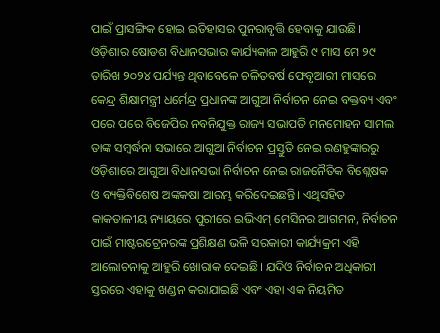ପାଇଁ ପ୍ରାସଙ୍ଗିକ ହୋଇ ଇତିହାସର ପୁନରାବୃତ୍ତି ହେବାକୁ ଯାଉଛି।
ଓଡ଼ିଶାର ଷୋଡଶ ବିଧାନସଭାର କାର୍ଯ୍ୟକାଳ ଆହୁରି ୯ ମାସ ମେ ୨୯ ତାରିଖ ୨୦୨୪ ପର୍ଯ୍ୟନ୍ତ ଥିବାବେଳେ ଚଳିତବର୍ଷ ଫେବୃଆରୀ ମାସରେ କେନ୍ଦ୍ର ଶିକ୍ଷାମନ୍ତ୍ରୀ ଧର୍ମେନ୍ଦ୍ର ପ୍ରଧାନଙ୍କ ଆଗୁଆ ନିର୍ବାଚନ ନେଇ ବକ୍ତବ୍ୟ ଏବଂ ପରେ ପରେ ବିଜେପିର ନବନିଯୁକ୍ତ ରାଜ୍ୟ ସଭାପତି ମନମୋହନ ସାମଲ ତାଙ୍କ ସମ୍ବର୍ଦ୍ଧନା ସଭାରେ ଆଗୁଆ ନିର୍ବାଚନ ପ୍ରସ୍ତୁତି ନେଇ ରଣହୁଙ୍କାରରୁ ଓଡ଼ିଶାରେ ଆଗୁଆ ବିଧାନସଭା ନିର୍ବାଚନ ନେଇ ରାଜନୈତିକ ବିଶ୍ଲେଷକ ଓ ବ୍ୟକ୍ତିବିଶେଷ ଅଙ୍କକଷା ଆରମ୍ଭ କରିଦେଇଛନ୍ତି। ଏଥିସହିତ କାକତାଳୀୟ ନ୍ୟାୟରେ ପୁରୀରେ ଇଭିଏମ୍ ମେସିନର ଆଗମନ, ନିର୍ବାଚନ ପାଇଁ ମାଷ୍ଟରଟ୍ରେନରଙ୍କ ପ୍ରଶିକ୍ଷଣ ଭଳି ସରକାରୀ କାର୍ଯ୍ୟକ୍ରମ ଏହି ଆଲୋଚନାକୁ ଆହୁରି ଖୋରାକ ଦେଇଛି। ଯଦିଓ ନିର୍ବାଚନ ଅଧିକାରୀ ସ୍ତରରେ ଏହାକୁ ଖଣ୍ଡନ କରାଯାଇଛି ଏବଂ ଏହା ଏକ ନିୟମିତ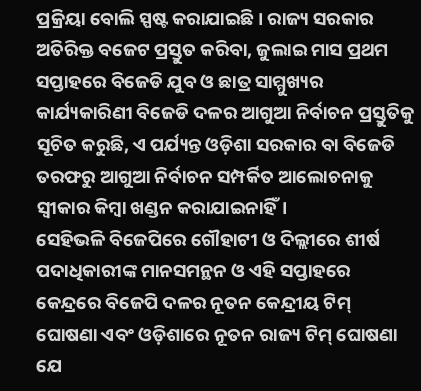ପ୍ରକ୍ରିୟା ବୋଲି ସ୍ପଷ୍ଟ କରାଯାଇଛି। ରାଜ୍ୟ ସରକାର ଅତିରିକ୍ତ ବଜେଟ ପ୍ରସ୍ତୁତ କରିବା, ଜୁଲାଇ ମାସ ପ୍ରଥମ ସପ୍ତାହରେ ବିଜେଡି ଯୁବ ଓ ଛାତ୍ର ସାମ୍ମୁଖ୍ୟର କାର୍ଯ୍ୟକାରିଣୀ ବିଜେଡି ଦଳର ଆଗୁଆ ନିର୍ବାଚନ ପ୍ରସ୍ତୁତିକୁ ସୂଚିତ କରୁଛି, ଏ ପର୍ଯ୍ୟନ୍ତ ଓଡ଼ିଶା ସରକାର ବା ବିଜେଡି ତରଫରୁ ଆଗୁଆ ନିର୍ବାଚନ ସମ୍ପର୍କିତ ଆଲୋଚନାକୁ ସ୍ୱୀକାର କିମ୍ବା ଖଣ୍ଡନ କରାଯାଇନାହିଁ।
ସେହିଭଳି ବିଜେପିରେ ଗୌହାଟୀ ଓ ଦିଲ୍ଲୀରେ ଶୀର୍ଷ ପଦାଧିକାରୀଙ୍କ ମାନସମନ୍ଥନ ଓ ଏହି ସପ୍ତାହରେ କେନ୍ଦ୍ରରେ ବିଜେପି ଦଳର ନୂତନ କେନ୍ଦ୍ରୀୟ ଟିମ୍ ଘୋଷଣା ଏବଂ ଓଡ଼ିଶାରେ ନୂତନ ରାଜ୍ୟ ଟିମ୍ ଘୋଷଣା ଯେ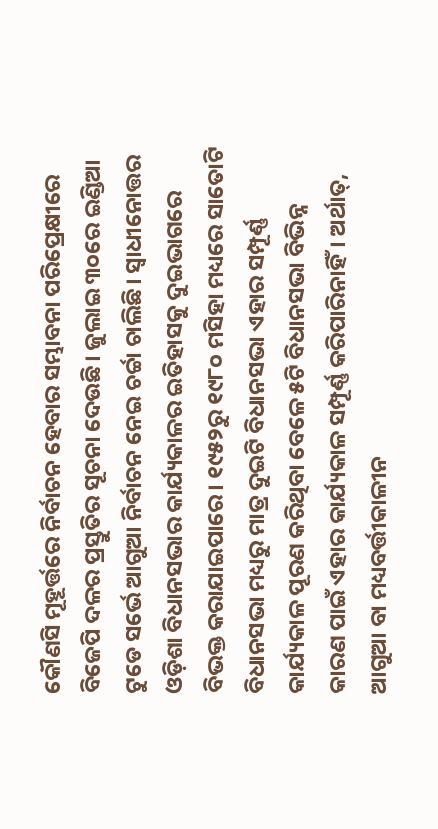କୌଣସି ମୂହୂର୍ତ୍ତରେ ନିର୍ବାଚନ ହେବାର ସମ୍ଭାବନା ପରିପ୍ରେକ୍ଷୀରେ ବିଜେପି ଦଳର ପ୍ରସ୍ତୁତିର ସୂଚନା ଦେଉଛି। ଜୁଲାଇ ୩୦ରେ ଇଣ୍ଡିଆ ଟୁଡେ ସର୍ଭେ ଆଗୁଆ ନିର୍ବାଚନ ନେଇ ଚର୍ଚ୍ଚା ଚାଲିଛି। ସ୍ୱାଧୀନୋତ୍ତର ଓଡ଼ିଶା ବିଧାନସଭାର କାର୍ଯ୍ୟକାଳର ଇତିହାସକୁ ଦୁଇଭାଗରେ ବିଭକ୍ତ କରାଯାଇପାରେ। ୧୯୫୨ରୁ ୧୯୮୦ ମସିହା ମଧ୍ୟରେ ସାତୋଟି ବିଧାନସଭା ମଧ୍ୟରୁ ମାତ୍ର ଦୁଇଟି ବିଧାନସଭା ଏହାର ସମ୍ପୂର୍ଣ୍ଣ କାର୍ଯ୍ୟକାଳ ପୂରଣ କରିଥିବା ବେଳେ ୫ଟି ବିଧାନସଭା ବିଭିନ୍ନ କାରଣ ପାଇଁ ଏହାର କାର୍ଯ୍ୟକାଳ ସମ୍ପୂର୍ଣ୍ଣ କରିପାରିନାହିଁ। ଅର୍ଥାତ୍, ଆଗୁଆ ବା ମଧ୍ୟବର୍ତ୍ତୀକାଳୀନ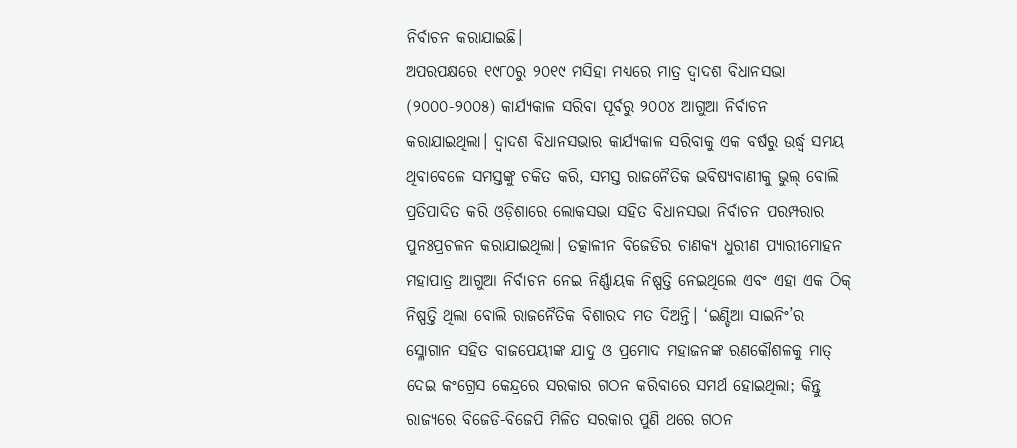ନିର୍ବାଚନ କରାଯାଇଛି।
ଅପରପକ୍ଷରେ ୧୯୮୦ରୁ ୨୦୧୯ ମସିହା ମଧ୍ୟରେ ମାତ୍ର ଦ୍ୱାଦଶ ବିଧାନସଭା (୨୦୦୦-୨୦୦୫) କାର୍ଯ୍ୟକାଳ ସରିବା ପୂର୍ବରୁ ୨୦୦୪ ଆଗୁଆ ନିର୍ବାଚନ କରାଯାଇଥିଲା। ଦ୍ୱାଦଶ ବିଧାନସଭାର କାର୍ଯ୍ୟକାଳ ସରିବାକୁ ଏକ ବର୍ଷରୁ ଉର୍ଦ୍ଧ୍ୱ ସମୟ ଥିବାବେଳେ ସମସ୍ତଙ୍କୁ ଚକିତ କରି, ସମସ୍ତ ରାଜନୈତିକ ଭବିଷ୍ୟବାଣୀକୁ ଭୁଲ୍ ବୋଲି ପ୍ରତିପାଦିତ କରି ଓଡ଼ିଶାରେ ଲୋକସଭା ସହିତ ବିଧାନସଭା ନିର୍ବାଚନ ପରମ୍ପରାର ପୁନଃପ୍ରଚଳନ କରାଯାଇଥିଲା। ତତ୍କାଳୀନ ବିଜେଡିର ଚାଣକ୍ୟ ଧୁରୀଣ ପ୍ୟାରୀମୋହନ ମହାପାତ୍ର ଆଗୁଆ ନିର୍ବାଚନ ନେଇ ନିର୍ଣ୍ଣାୟକ ନିଷ୍ପତ୍ତି ନେଇଥିଲେ ଏବଂ ଏହା ଏକ ଠିକ୍ ନିଷ୍ପତ୍ତି ଥିଲା ବୋଲି ରାଜନୈତିକ ବିଶାରଦ ମତ ଦିଅନ୍ତି। ‘ଇଣ୍ଡିଆ ସାଇନିଂ’ର ସ୍ଳୋଗାନ ସହିତ ବାଜପେୟୀଙ୍କ ଯାଦୁ ଓ ପ୍ରମୋଦ ମହାଜନଙ୍କ ରଣକୌଶଳକୁ ମାତ୍ ଦେଇ କଂଗ୍ରେସ କେନ୍ଦ୍ରରେ ସରକାର ଗଠନ କରିବାରେ ସମର୍ଥ ହୋଇଥିଲା; କିନ୍ତୁ ରାଜ୍ୟରେ ବିଜେଡି-ବିଜେପି ମିଳିତ ସରକାର ପୁଣି ଥରେ ଗଠନ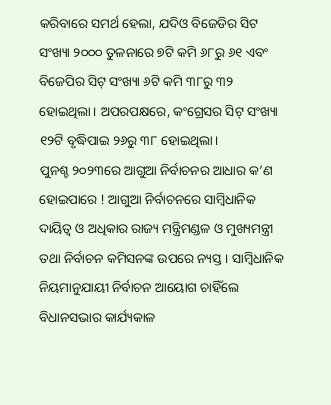କରିବାରେ ସମର୍ଥ ହେଲା, ଯଦିଓ ବିଜେଡିର ସିଟ ସଂଖ୍ୟା ୨୦୦୦ ତୁଳନାରେ ୭ଟି କମି ୬୮ରୁ ୬୧ ଏବଂ ବିଜେପିର ସିଟ୍ ସଂଖ୍ୟା ୬ଟି କମି ୩୮ରୁ ୩୨ ହୋଇଥିଲା। ଅପରପକ୍ଷରେ, କଂଗ୍ରେସର ସିଟ୍ ସଂଖ୍ୟା ୧୨ଟି ବୃଦ୍ଧିପାଇ ୨୬ରୁ ୩୮ ହୋଇଥିଲା।
ପୁନଶ୍ଚ ୨୦୨୩ରେ ଆଗୁଆ ନିର୍ବାଚନର ଆଧାର କ’ଣ ହୋଇପାରେ ! ଆଗୁଆ ନିର୍ବାଚନରେ ସାମ୍ବିଧାନିକ ଦାୟିତ୍ୱ ଓ ଅଧିକାର ରାଜ୍ୟ ମନ୍ତ୍ରିମଣ୍ଡଳ ଓ ମୁଖ୍ୟମନ୍ତ୍ରୀ ତଥା ନିର୍ବାଚନ କମିସନଙ୍କ ଉପରେ ନ୍ୟସ୍ତ। ସାମ୍ବିଧାନିକ ନିୟମାନୁଯାୟୀ ନିର୍ବାଚନ ଆୟୋଗ ଚାହିଁଲେ ବିଧାନସଭାର କାର୍ଯ୍ୟକାଳ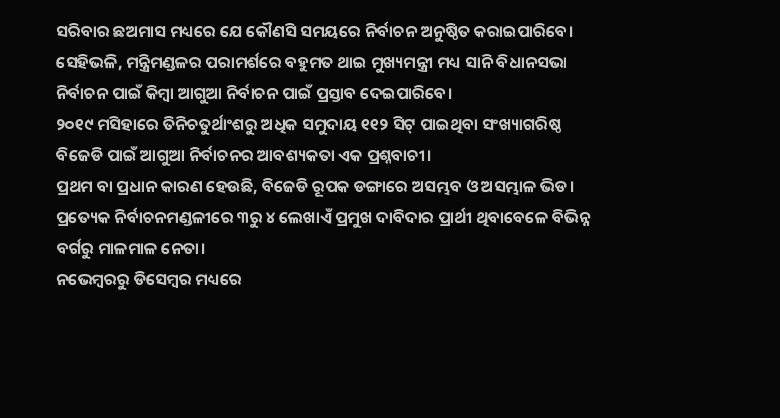ସରିବାର ଛଅମାସ ମଧ୍ୟରେ ଯେ କୌଣସି ସମୟରେ ନିର୍ବାଚନ ଅନୁଷ୍ଠିତ କରାଇପାରିବେ। ସେହିଭଳି, ମନ୍ତ୍ରିମଣ୍ଡଳର ପରାମର୍ଶରେ ବହୁମତ ଥାଇ ମୁଖ୍ୟମନ୍ତ୍ରୀ ମଧ୍ୟ ସାନି ବିଧାନସଭା ନିର୍ବାଚନ ପାଇଁ କିମ୍ବା ଆଗୁଆ ନିର୍ବାଚନ ପାଇଁ ପ୍ରସ୍ତାବ ଦେଇପାରିବେ।
୨୦୧୯ ମସିହାରେ ତିନିଚତୁର୍ଥାଂଶରୁ ଅଧିକ ସମୁଦାୟ ୧୧୨ ସିଟ୍ ପାଇଥିବା ସଂଖ୍ୟାଗରିଷ୍ଠ ବିଜେଡି ପାଇଁ ଆଗୁଆ ନିର୍ବାଚନର ଆବଶ୍ୟକତା ଏକ ପ୍ରଶ୍ନବାଚୀ।
ପ୍ରଥମ ବା ପ୍ରଧାନ କାରଣ ହେଉଛି, ବିଜେଡି ରୂପକ ଡଙ୍ଗାରେ ଅସମ୍ଭବ ଓ ଅସମ୍ଭାଳ ଭିଡ। ପ୍ରତ୍ୟେକ ନିର୍ବାଚନମଣ୍ଡଳୀରେ ୩ରୁ ୪ ଲେଖାଏଁ ପ୍ରମୁଖ ଦାବିଦାର ପ୍ରାର୍ଥୀ ଥିବାବେଳେ ବିଭିନ୍ନ ବର୍ଗରୁ ମାଳମାଳ ନେତା।
ନଭେମ୍ବରରୁ ଡିସେମ୍ବର ମଧ୍ୟରେ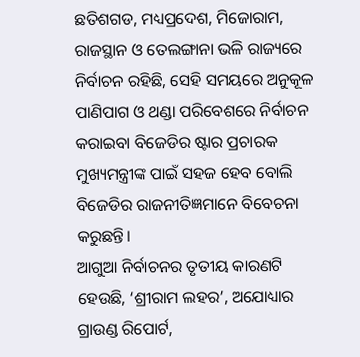ଛତିଶଗଡ, ମଧ୍ୟପ୍ରଦେଶ, ମିଜୋରାମ, ରାଜସ୍ଥାନ ଓ ତେଲଙ୍ଗାନା ଭଳି ରାଜ୍ୟରେ ନିର୍ବାଚନ ରହିଛି, ସେହି ସମୟରେ ଅନୁକୂଳ ପାଣିପାଗ ଓ ଥଣ୍ଡା ପରିବେଶରେ ନିର୍ବାଚନ କରାଇବା ବିଜେଡିର ଷ୍ଟାର ପ୍ରଚାରକ ମୁଖ୍ୟମନ୍ତ୍ରୀଙ୍କ ପାଇଁ ସହଜ ହେବ ବୋଲି ବିଜେଡିର ରାଜନୀତିଜ୍ଞମାନେ ବିବେଚନା କରୁଛନ୍ତି।
ଆଗୁଆ ନିର୍ବାଚନର ତୃତୀୟ କାରଣଟି ହେଉଛି, ‘ଶ୍ରୀରାମ ଲହର’, ଅଯୋଧ୍ୟାର ଗ୍ରାଉଣ୍ଡ ରିପୋର୍ଟ,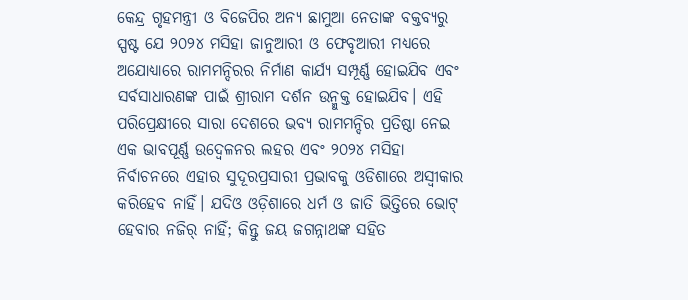କେନ୍ଦ୍ର ଗୃହମନ୍ତ୍ରୀ ଓ ବିଜେପିର ଅନ୍ୟ ଛାମୁଆ ନେତାଙ୍କ ବକ୍ତବ୍ୟରୁ ସ୍ପଷ୍ଟ ଯେ ୨୦୨୪ ମସିହା ଜାନୁଆରୀ ଓ ଫେବୃଆରୀ ମଧ୍ୟରେ ଅଯୋଧ୍ୟାରେ ରାମମନ୍ଦିରର ନିର୍ମାଣ କାର୍ଯ୍ୟ ସମ୍ପୂର୍ଣ୍ଣ ହୋଇଯିବ ଏବଂ ସର୍ବସାଧାରଣଙ୍କ ପାଇଁ ଶ୍ରୀରାମ ଦର୍ଶନ ଉନ୍ମୁକ୍ତ ହୋଇଯିବ। ଏହି ପରିପ୍ରେକ୍ଷୀରେ ସାରା ଦେଶରେ ଭବ୍ୟ ରାମମନ୍ଦିର ପ୍ରତିଷ୍ଠା ନେଇ ଏକ ଭାବପୂର୍ଣ୍ଣ ଉଦ୍ବେଳନର ଲହର ଏବଂ ୨୦୨୪ ମସିହା ନିର୍ବାଚନରେ ଏହାର ସୁଦୂରପ୍ରସାରୀ ପ୍ରଭାବକୁ ଓଡିଶାରେ ଅସ୍ୱୀକାର କରିହେବ ନାହିଁ। ଯଦିଓ ଓଡ଼ିଶାରେ ଧର୍ମ ଓ ଜାତି ଭିତ୍ତିରେ ଭୋଟ୍ ହେବାର ନଜିର୍ ନାହିଁ; କିନ୍ତୁ ଜୟ ଜଗନ୍ନାଥଙ୍କ ସହିତ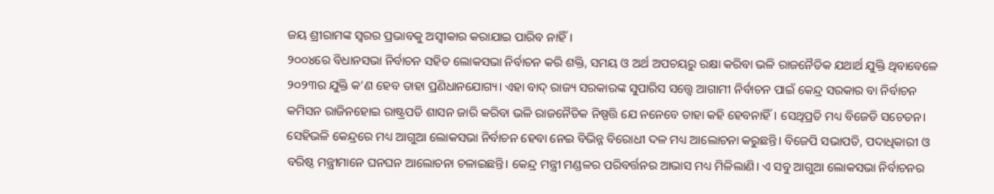ଜୟ ଶ୍ରୀରାମଙ୍କ ସ୍ୱରର ପ୍ରଭାବକୁ ଅସ୍ବୀକାର କରାଯାଇ ପାରିବ ନାହିଁ।
୨୦୦୪ରେ ବିଧାନସଭା ନିର୍ବାଚନ ସହିତ ଲୋକସଭା ନିର୍ବାଚନ କରି ଶକ୍ତି, ସମୟ ଓ ଅର୍ଥ ଅପଚୟରୁ ରକ୍ଷା କରିବା ଭଳି ରାଜନୈତିକ ଯଥାର୍ଥ ଯୁକ୍ତି ଥିବାବେଳେ ୨୦୨୩ର ଯୁକ୍ତି କ’ଣ ହେବ ତାହା ପ୍ରଣିଧାନଯୋଗ୍ୟ। ଏହା ବାଦ୍ ରାଜ୍ୟ ସରକାରଙ୍କ ସୁପାରିସ ସତ୍ତ୍ବେ ଆଗାମୀ ନିର୍ବାଚନ ପାଇଁ କେନ୍ଦ୍ର ସରକାର ବା ନିର୍ବାଚନ କମିସନ ରାଜିନହୋଇ ରାଷ୍ଟ୍ରପତି ଶାସନ ଜାରି କରିବା ଭଳି ରାଜନୈତିକ ନିଷ୍ପତ୍ତି ଯେ ନନେବେ ତାହା କହି ହେବନାହିଁ। ସେଥିପ୍ରତି ମଧ୍ୟ ବିଜେଡି ସଚେତନ।
ସେହିଭଳି କେନ୍ଦ୍ରରେ ମଧ୍ୟ ଆଗୁଆ ଲୋକସଭା ନିର୍ବାଚନ ହେବା ନେଇ ବିଭିନ୍ନ ବିରୋଧୀ ଦଳ ମଧ୍ୟ ଆଲୋଚନା କରୁଛନ୍ତି। ବିଜେପି ସଭାପତି, ପଦାଧିକାରୀ ଓ ବରିଷ୍ଠ ମନ୍ତ୍ରୀମାନେ ଘନଘନ ଆଲୋଚନା ଚଳାଇଛନ୍ତି। କେନ୍ଦ୍ର ମନ୍ତ୍ରୀ ମଣ୍ଡଳର ପରିବର୍ତ୍ତନର ଆଭାସ ମଧ୍ୟ ମିଳିଲାଣି। ଏ ସବୁ ଆଗୁଆ ଲୋକସଭା ନିର୍ବାଚନର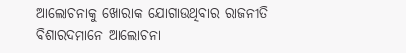ଆଲୋଚନାକୁ ଖୋରାକ ଯୋଗାଉଥିବାର ରାଜନୀତି ବିଶାରଦମାନେ ଆଲୋଚନା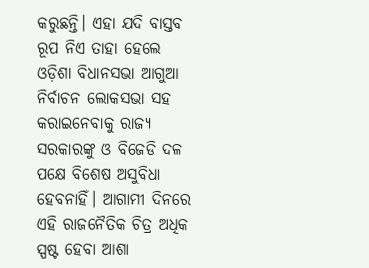କରୁଛନ୍ତି। ଏହା ଯଦି ବାସ୍ତବ ରୂପ ନିଏ ତାହା ହେଲେ ଓଡ଼ିଶା ବିଧାନସଭା ଆଗୁଆ ନିର୍ବାଚନ ଲୋକସଭା ସହ କରାଇନେବାକୁ ରାଜ୍ୟ ସରକାରଙ୍କୁ ଓ ବିଜେଡି ଦଳ ପକ୍ଷେ ବିଶେଷ ଅସୁବିଧା ହେବନାହିଁ। ଆଗାମୀ ଦିନରେ ଏହି ରାଜନୈତିକ ଚିତ୍ର ଅଧିକ ସ୍ପଷ୍ଟ ହେବା ଆଶା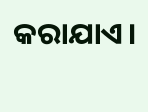କରାଯାଏ।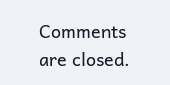Comments are closed.